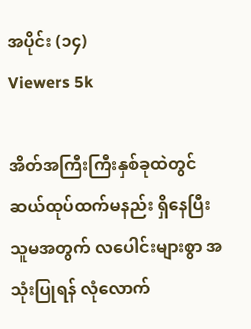အပိုင်း (၁၄)
Viewers 5k

အိတ်အကြီးကြီးနှစ်ခုထဲတွင် ဆယ်ထုပ်ထက်မနည်း ရှိနေပြီး သူမအတွက် လပေါင်းများစွာ အသုံးပြုရန် လုံလောက်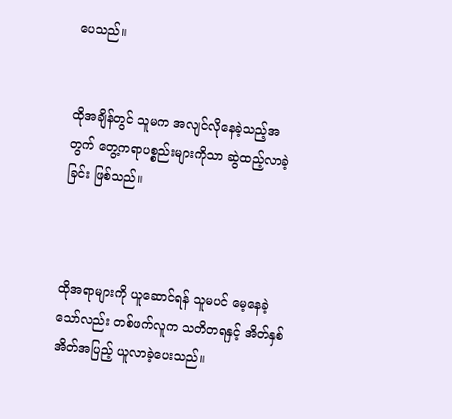ပေသည်။


ထိုအချိန်တွင် သူမက အလျင်လိုနေခဲ့သည့်အတွက် တွေ့ကရာပစ္စည်းများကိုသာ ဆွဲထည့်လာခဲ့ခြင်း ဖြစ်သည်။



ထိုအရာများကို ယူဆောင်ရန် သူမပင် မေ့နေခဲ့သော်လည်း တစ်ဖက်လူက သတိတရနှင့် အိတ်နှစ်အိတ်အပြည့် ယူလာခဲ့ပေးသည်။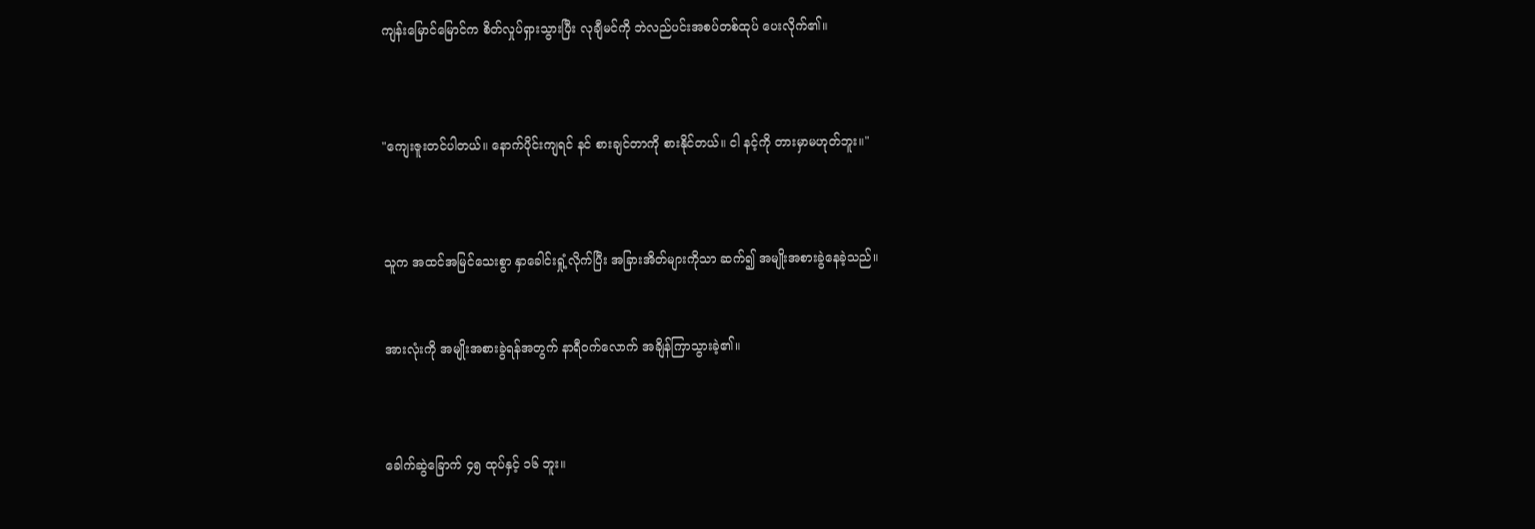ကျန်းမြောင်မြောင်က စိတ်လှုပ်ရှားသွားပြီး လုချီမင်ကို ဘဲလည်ပင်းအစပ်တစ်ထုပ် ပေးလိုက်၏။



"ကျေးဇူးတင်ပါတယ်။ နောက်ပိုင်းကျရင် နင် စားချင်တာကို စားနိုင်တယ်။ ငါ နင့်ကို တားမှာမဟုတ်ဘူး။"



သူက အထင်အမြင်သေးစွာ နှာခေါင်းရှုံ့လိုက်ပြီး အခြားအိတ်များကိုသာ ဆက်၍ အမျိုးအစားခွဲနေခဲ့သည်။


အားလုံးကို အမျိုးအစားခွဲရန်အတွက် နာရီဝက်လောက် အချိန်ကြာသွားခဲ့၏။



ခေါက်ဆွဲခြောက် ၄၅ ထုပ်နှင့် ၁၆ ဘူး။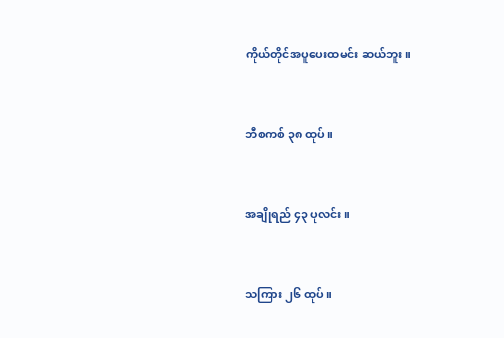ကိုယ်တိုင်အပူပေးထမင်း ဆယ်ဘူး။



ဘီစကစ် ၃၈ ထုပ်။



အချိုရည် ၄၃ ပုလင်း။



သကြား ၂၆ ထုပ်။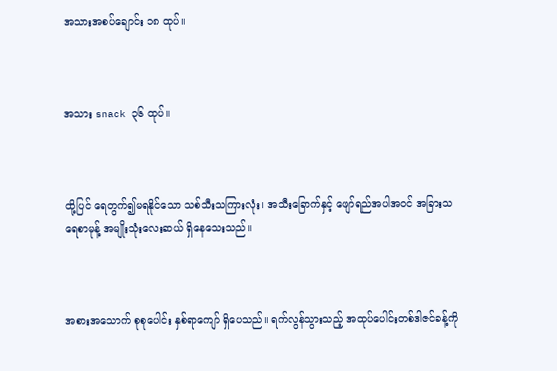အသားအစပ်ချောင်း ၁၈ ထုပ်။



အသား snack ၃၆ ထုပ်။



ထို့ပြင် ရေတွက်၍မရနိုင်သော သစ်သီးသကြားလုံး၊ အသီးခြောက်နှင့် ဖျော်ရည်အပါအဝင် အခြားသရေစာမုန့် အမျိုးသုံးလေးဆယ် ရှိနေသေးသည်။



အစားအသောက် စုစုပေါင်း နှစ်ရာကျော် ရှိပေသည်။ ရက်လွန်သွားသည့် အထုပ်ပေါင်းတစ်ဒါဇင်ခန့်ကို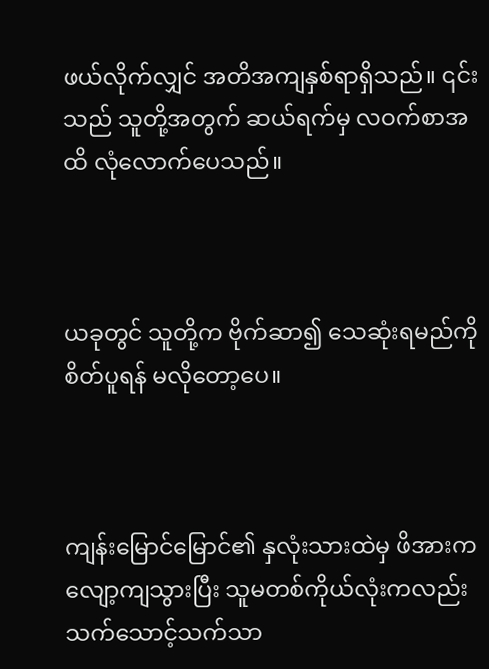ဖယ်လိုက်လျှင် အတိအကျနှစ်ရာရှိသည်။ ၎င်းသည် သူတို့အတွက် ဆယ်ရက်မှ လဝက်စာအထိ လုံလောက်ပေသည်။



ယခုတွင် သူတို့က ဗိုက်ဆာ၍ သေဆုံးရမည်ကို စိတ်ပူရန် မလိုတော့ပေ။



ကျန်းမြောင်မြောင်၏ နှလုံးသားထဲမှ ဖိအားက လျော့ကျသွားပြီး သူမတစ်ကိုယ်လုံးကလည်း သက်သောင့်သက်သာ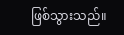ဖြစ်သွားသည်။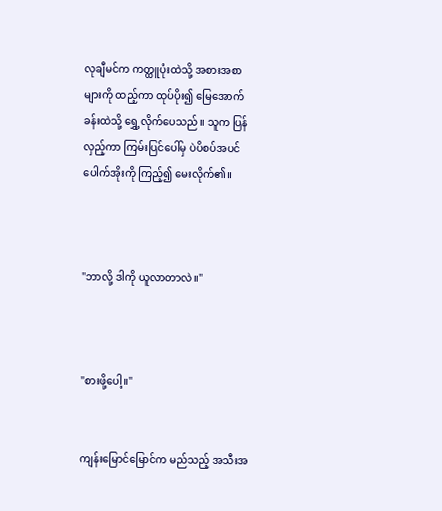လုချီမင်က ကတ္ထူပုံးထဲသို့ အစားအစာများကို ထည့်ကာ ထုပ်ပိုး၍ မြေအောက်ခန်းထဲသို့ ရွှေ့လိုက်ပေသည်။ သူက ပြန်လှည့်ကာ ကြမ်းပြင်ပေါ်မှ ပဲပိစပ်အပင်ပေါက်အိုးကို ကြည့်၍ မေးလိုက်၏။



"ဘာလို့ ဒါကို ယူလာတာလဲ။"



"စားဖို့ပေါ့။"


ကျန်းမြောင်မြောင်က မည်သည့် အသီးအ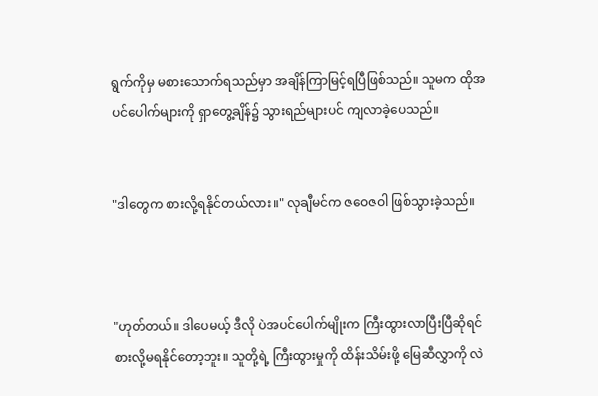ရွက်ကိုမှ မစားသောက်ရသည်မှာ အချိန်ကြာမြင့်ရပြီဖြစ်သည်။ သူမက ထိုအပင်ပေါက်များကို ရှာတွေ့ချိန်၌ သွားရည်များပင် ကျလာခဲ့ပေသည်။


"ဒါတွေက စားလို့ရနိုင်တယ်လား။" လုချီမင်က ဇဝေဇဝါ ဖြစ်သွားခဲ့သည်။



"ဟုတ်တယ်။ ဒါပေမယ့် ဒီလို ပဲအပင်ပေါက်မျိုးက ကြီးထွားလာပြီးပြီဆိုရင် စားလို့မရနိုင်တော့ဘူး။ သူတို့ရဲ့ ကြီးထွားမှုကို ထိန်းသိမ်းဖို့ မြေဆီလွှာကို လဲ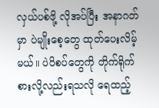လှယ်ပစ်ဖို့ လိုအပ်ပြီး အနာဂတ်မှာ ပဲမျိုးစေ့တွေ ထုတ်ပေးလိမ့်မယ်။ ပဲပိစပ်တွေကို တိုက်ရိုက်စားလို့လည်းရသလို ရေထည့်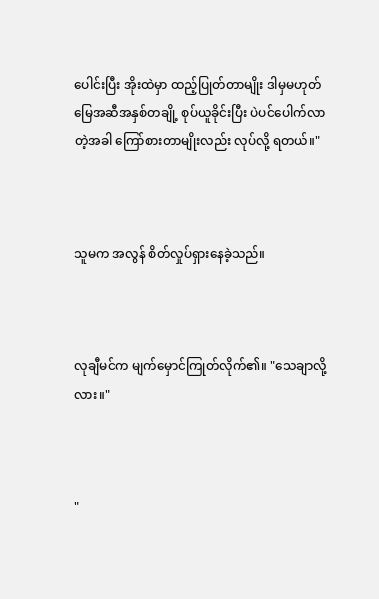ပေါင်းပြီး အိုးထဲမှာ ထည့်ပြုတ်တာမျိုး ဒါမှမဟုတ် မြေအဆီအနှစ်တချို့ စုပ်ယူခိုင်းပြီး ပဲပင်ပေါက်လာတဲ့အခါ ကြော်စားတာမျိုးလည်း လုပ်လို့ ရတယ်။"



သူမက အလွန် စိတ်လှုပ်ရှားနေခဲ့သည်။



လုချီမင်က မျက်မှောင်ကြုတ်လိုက်၏။ "သေချာလို့လား။"



"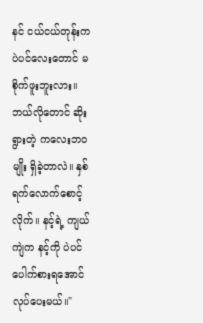နင် ငယ်ငယ်တုန်းက ပဲပင်လေးတောင် မစိုက်ဖူးဘူးလား။ ဘယ်လိုတောင် ဆိုးရွားတဲ့ ကလေးဘဝမျိုး ရှိခဲ့တာလဲ။ နှစ်ရက်လောက်စောင့်လိုက်။ နင့်ရဲ့ ကျယ်ကျဲက နင့်ကို ပဲပင်ပေါက်စားရအောင် လုပ်ပေးမယ်။"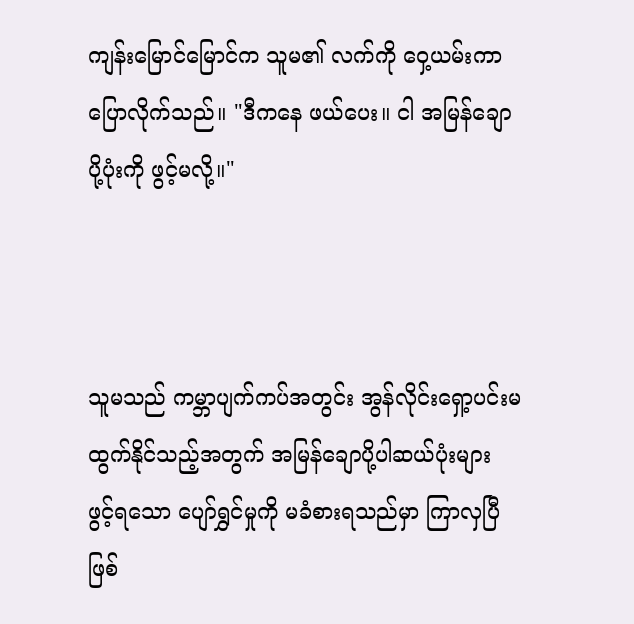ကျန်းမြောင်မြောင်က သူမ၏ လက်ကို ဝှေ့ယမ်းကာ ပြောလိုက်သည်။ "ဒီကနေ ဖယ်ပေး။ ငါ အမြန်ချောပို့ပုံးကို ဖွင့်မလို့။"



သူမသည် ကမ္ဘာပျက်ကပ်အတွင်း အွန်လိုင်းရှော့ပင်းမထွက်နိုင်သည့်အတွက် အမြန်ချောပို့ပါဆယ်ပုံးများ ဖွင့်ရသော ပျော်ရွှင်မှုကို မခံစားရသည်မှာ ကြာလှပြီဖြစ်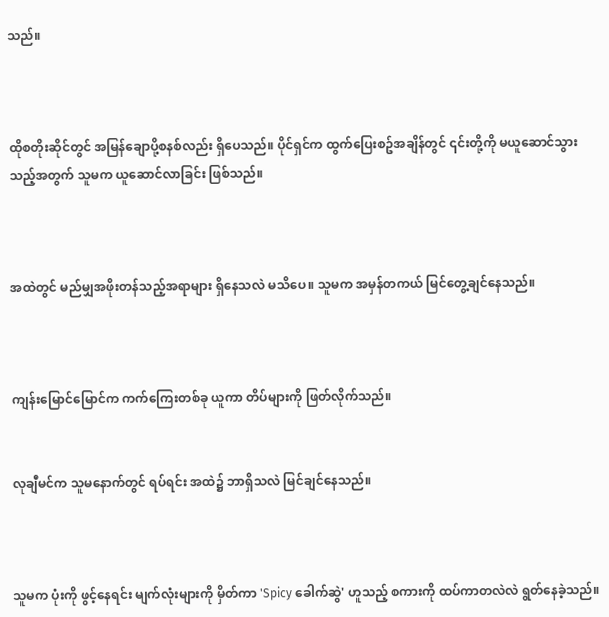သည်။



ထိုစတိုးဆိုင်တွင် အမြန်ချောပို့စနစ်လည်း ရှိပေသည်။ ပိုင်ရှင်က ထွက်ပြေးစဥ်အချိန်တွင် ၎င်းတို့ကို မယူဆောင်သွားသည့်အတွက် သူမက ယူဆောင်လာခြင်း ဖြစ်သည်။



အထဲတွင် မည်မျှအဖိုးတန်သည့်အရာများ ရှိနေသလဲ မသိပေ။ သူမက အမှန်တကယ် မြင်တွေ့ချင်နေသည်။



ကျန်းမြောင်မြောင်က ကက်ကြေးတစ်ခု ယူကာ တိပ်များကို ဖြတ်လိုက်သည်။


လုချီမင်က သူမနောက်တွင် ရပ်ရင်း အထဲ၌ ဘာရှိသလဲ မြင်ချင်နေသည်။



သူမက ပုံးကို ဖွင့်နေရင်း မျက်လုံးများကို မှိတ်ကာ 'Spicy ခေါက်ဆွဲ' ဟူသည့် စကားကို ထပ်ကာတလဲလဲ ရွတ်နေခဲ့သည်။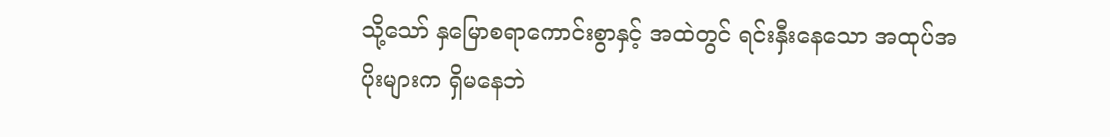သို့သော် နှမြောစရာကောင်းစွာနှင့် အထဲတွင် ရင်းနှီးနေသော အထုပ်အပိုးများက ရှိမနေဘဲ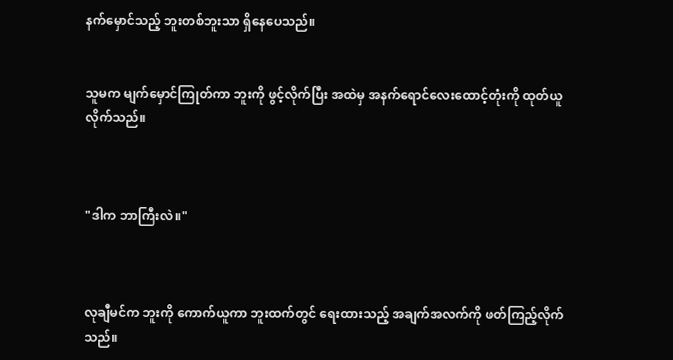နက်မှောင်သည့် ဘူးတစ်ဘူးသာ ရှိနေပေသည်။


သူမက မျက်မှောင်ကြုတ်ကာ ဘူးကို ဖွင့်လိုက်ပြီး အထဲမှ အနက်ရောင်လေးထောင့်တုံးကို ထုတ်ယူလိုက်သည်။



"ဒါက ဘာကြီးလဲ။"



လုချီမင်က ဘူးကို ကောက်ယူကာ ဘူးထက်တွင် ရေးထားသည့် အချက်အလက်ကို ဖတ်ကြည့်လိုက်သည်။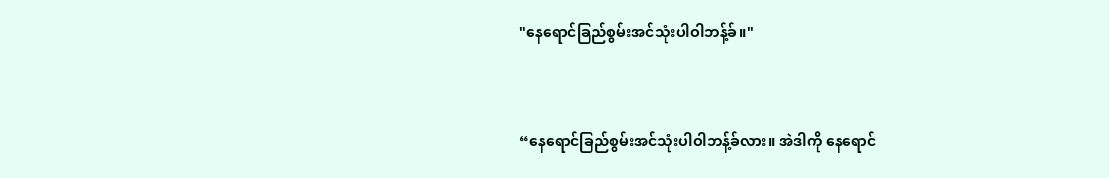"နေရောင်ခြည်စွမ်းအင်သုံးပါဝါဘန့်ခ်။"


“နေရောင်ခြည်စွမ်းအင်သုံးပါဝါဘန့်ခ်လား။ အဲဒါကို နေရောင်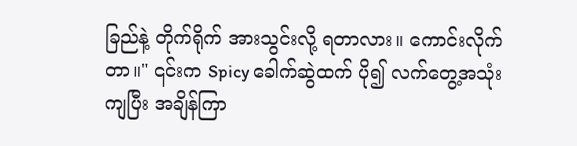ခြည်နဲ့ တိုက်ရိုက် အားသွင်းလို့ ရတာလား။ ကောင်းလိုက်တာ။" ၎င်းက Spicy ခေါက်ဆွဲထက် ပို၍ လက်တွေ့အသုံးကျပြီး အချိန်ကြာ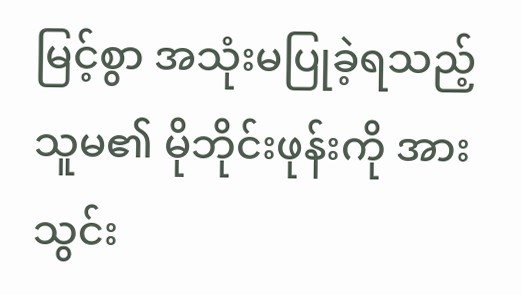မြင့်စွာ အသုံးမပြုခဲ့ရသည့် သူမ၏ မိုဘိုင်းဖုန်းကို အားသွင်း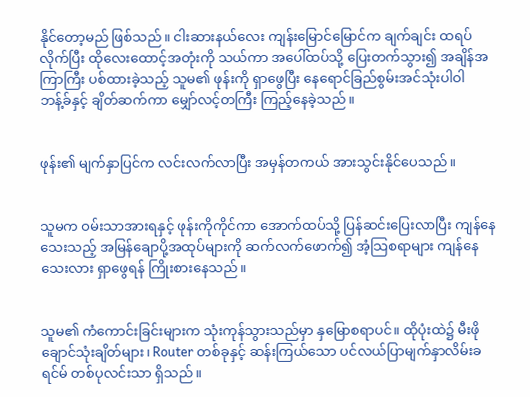နိုင်တော့မည် ဖြစ်သည်။ ငါးဆားနယ်လေး ကျန်းမြောင်မြောင်က ချက်ချင်း ထရပ်လိုက်ပြီး ထိုလေးထောင့်အတုံးကို သယ်ကာ အပေါ်ထပ်သို့ ပြေးတက်သွား၍ အချိန်အကြာကြီး ပစ်ထားခဲ့သည့် သူမ၏ ဖုန်းကို ရှာဖွေပြီး နေရောင်ခြည်စွမ်းအင်သုံးပါဝါဘန့်ခ်နှင့် ချိတ်ဆက်ကာ မျှော်လင့်တကြီး ကြည့်နေခဲ့သည်။


ဖုန်း၏ မျက်နှာပြင်က လင်းလက်လာပြီး အမှန်တကယ် အားသွင်းနိုင်ပေသည်။


သူမက ဝမ်းသာအားရနှင့် ဖုန်းကိုကိုင်ကာ အောက်ထပ်သို့ ပြန်ဆင်းပြေးလာပြီး ကျန်နေသေးသည့် အမြန်ချောပို့အထုပ်များကို ဆက်လက်ဖောက်၍ အံ့သြစရာများ ကျန်နေသေးလား ရှာဖွေရန် ကြိုးစားနေသည်။


သူမ၏ ကံကောင်းခြင်းများက သုံးကုန်သွားသည်မှာ နှမြောစရာပင်။ ထိုပုံးထဲ၌ မီးဖိုချောင်သုံးချိတ်များ၊ Router တစ်ခုနှင့် ဆန်းကြယ်သော ပင်လယ်ပြာမျက်နှာလိမ်းခရင်မ် တစ်ပုလင်းသာ ရှိသည်။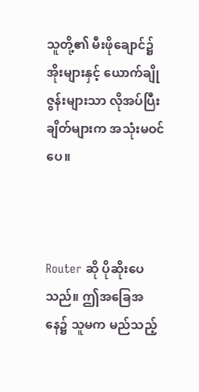သူတို့၏ မီးဖိုချောင်၌ အိုးများနှင့် ယောက်ချိုဇွန်းများသာ လိုအပ်ပြီး ချိတ်များက အသုံးမဝင်ပေ။



Router ဆို ပိုဆိုးပေသည်။ ဤအခြေအနေ၌ သူမက မည်သည့်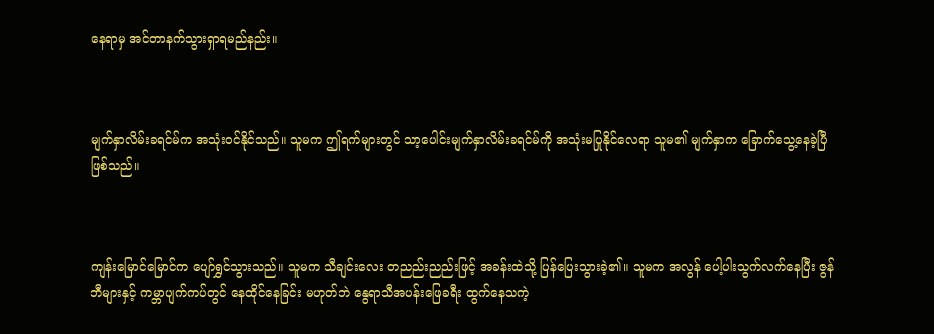နေရာမှ အင်တာနက်သွားရှာရမည်နည်း။



မျက်နှာလိမ်းခရင်မ်က အသုံးဝင်နိုင်သည်။ သူမက ဤရက်များတွင် သာ့ပေါင်းမျက်နှာလိမ်းခရင်မ်ကို အသုံးမပြုနိုင်လေရာ သူမ၏ မျက်နှာက ခြောက်သွေ့နေခဲ့ပြီ ဖြစ်သည်။



ကျန်းမြောင်မြောင်က ပျော်ရွှင်သွားသည်။ သူမက သီချင်းလေး တညည်းညည်းဖြင့် အခန်းထဲသို့ ပြန်ပြေးသွားခဲ့၏။ သူမက အလွန် ပေါ့ပါးသွက်လက်နေပြီး ဇွန်ဘီများနှင့် ကမ္ဘာပျက်ကပ်တွင် နေထိုင်နေခြင်း မဟုတ်ဘဲ နွေရာသီအပန်းဖြေခရီး ထွက်နေသကဲ့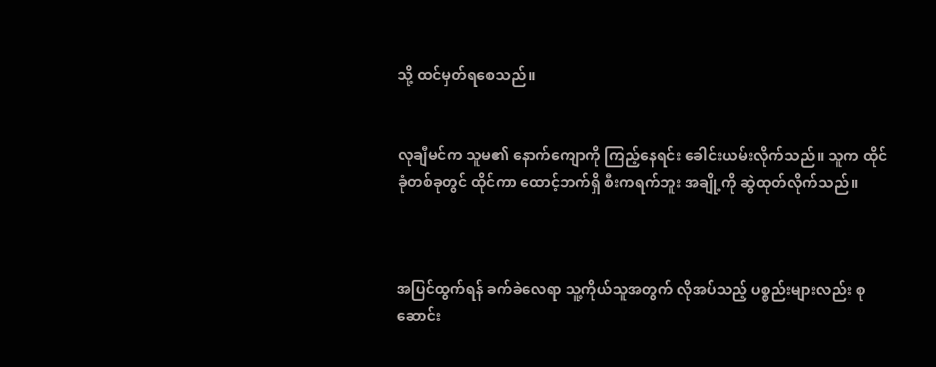သို့ ထင်မှတ်ရစေသည်။


လုချီမင်က သူမ၏ နောက်ကျောကို ကြည့်နေရင်း ခေါင်းယမ်းလိုက်သည်။ သူက ထိုင်ခုံတစ်ခုတွင် ထိုင်ကာ ထောင့်ဘက်ရှိ စီးကရက်ဘူး အချို့ကို ဆွဲထုတ်လိုက်သည်။



အပြင်ထွက်ရန် ခက်ခဲလေရာ သူ့ကိုယ်သူအတွက် လိုအပ်သည့် ပစ္စည်းများလည်း စုဆောင်း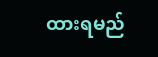ထားရမည်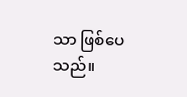သာ ဖြစ်ပေသည်။